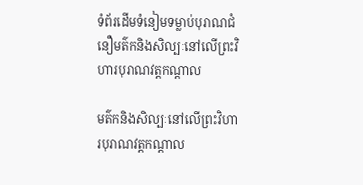ទំព័រដើមទំនៀមទម្លាប់បុរាណជំនឿមត៌កនិងសិល្បៈនៅលើព្រះវិហារបុរាណវត្តកណ្តាល

មត៌កនិងសិល្បៈនៅលើព្រះវិហារបុរាណវត្តកណ្តាល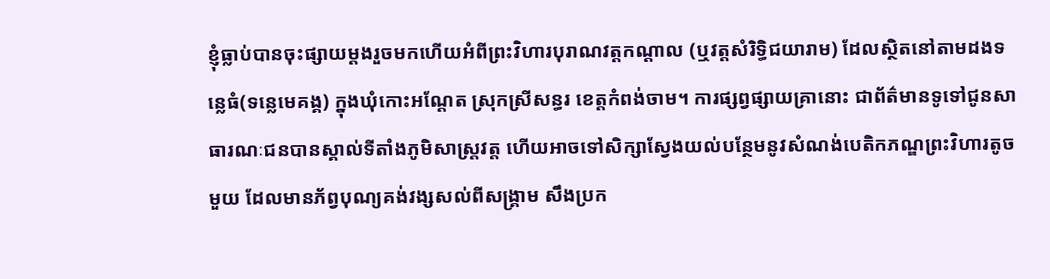ខ្ញុំធ្លាប់បានចុះផ្សាយម្តងរួចមកហើយអំពីព្រះវិហារបុរាណវត្តកណ្តាល (ឬវត្តសំរិទ្ធិជយារាម) ដែលស្ថិតនៅតាមដងទន្លេធំ(ទន្លេមេគង្គ) ក្នុងឃុំកោះអណ្តែត ស្រុកស្រីសន្ធរ ខេត្តកំពង់ចាម។ ការផ្សព្វផ្សាយគ្រានោះ ជាព័ត៌មានទូទៅជូនសាធារណៈជនបានស្គាល់ទីតាំងភូមិសាស្រ្តវត្ត ហើយអាចទៅសិក្សាស្វែងយល់បន្ថែមនូវសំណង់បេតិកភណ្ឌព្រះវិហារតូចមួយ ដែលមានភ័ព្វបុណ្យគង់វង្សសល់ពីសង្រ្គាម សឹងប្រក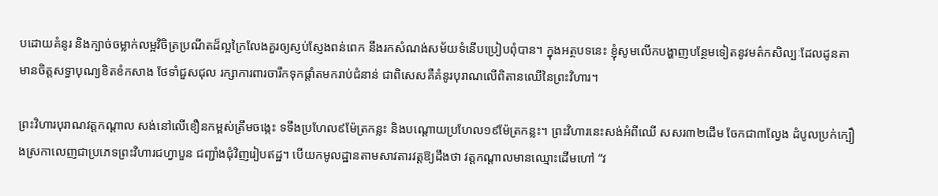បដោយគំនូរ និងក្បាច់ចម្លាក់លម្អវិចិត្រប្រណីតដ៏ល្អក្រៃលែងគួរឲ្យស្ញប់ស្ញែងពន់ពេក នឹងរកសំណង់សម័យទំនើបប្រៀបពុំបាន។ ក្នុងអត្ថបទនេះ ខ្ញុំសូមលើកបង្ហាញបន្ថែមទៀតនូវមត៌កសិល្បៈដែលដូនតាមានចិត្តសទ្ធាបុណ្យខិតខំកសាង ថែទាំជួសជុល រក្សាការពារចារឹកទុកផ្តាំតមករាប់ជំនាន់ ជាពិសេសគឺគំនូរបុរាណលើពិតានឈើនៃព្រះវិហារ។

ព្រះវិហារបុរាណវត្តកណ្តាល សង់នៅលើខឿនកម្ពស់ត្រឹមចង្កេះ ទទឹងប្រហែល៩ម៉ែត្រកន្លះ និងបណ្តោយប្រហែល១៩ម៉ែត្រកន្លះ។ ព្រះវិហារនេះសង់អំពីឈើ សសរ៣២ដើម ចែកជា៣ល្វែង ដំបូលប្រក់ក្បឿងស្រកាលេញជាប្រភេទព្រះវិហារជហ្វាបួន ជញ្ជាំងជុំវិញរៀបឥដ្ឋ។ បើយកមូលដ្ឋានតាមសាវតារវត្តឱ្យដឹងថា វត្តកណ្តាលមានឈ្មោះដើមហៅ “វ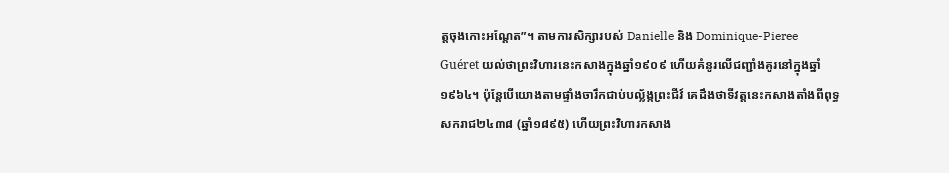ត្តចុងកោះអណ្តែត”។ តាមការសិក្សារបស់ Danielle និង Dominique-Pieree Guéret យល់ថាព្រះវិហារនេះកសាងក្នុងឆ្នាំ១៩០៩ ហើយគំនូរលើជញ្ជាំងគូរនៅក្នុងឆ្នាំ១៩៦៤។ ប៉ុន្តែបើយោងតាមផ្ទាំងចារឹកជាប់បល្ល័ង្កព្រះជីវ៍ គេដឹងថាទីវត្តនេះកសាងតាំងពីពុទ្ធសករាជ២៤៣៨ (ឆ្នាំ១៨៩៥) ហើយព្រះវិហារកសាង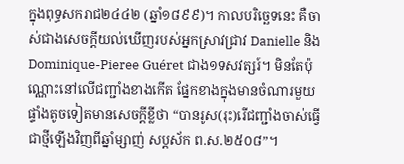ក្នុងពុទ្ធសករាជ២៤៤២ (ឆ្នាំ១៨៩៩)។ កាលបរិច្ឆេទនេះ គឺចាស់ជាងសេចក្តីយល់ឃើញរបស់អ្នកស្រាវជ្រាវ Danielle និង Dominique-Pieree Guéret ជាង១ទសវត្សរ៍។ មិនតែប៉ុណ្ណោះនៅលើជញ្ជាំងខាងកើត ផ្នែកខាងក្នុងមានចំណារមួយផ្ទាំងតូចទៀតមានសេចក្តីខ្លីថា “បានរូស(រុះ)រើជញ្ជាំងចាស់ធ្វើជាថ្មីឡើងវិញពីឆ្នាំម្សាញ់ សប្តស័ក ព.ស.២៥០៨”។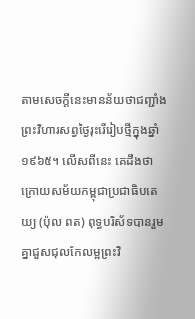តាមសេចក្តីនេះមានន័យថាជញ្ជាំងព្រះវិហារសព្វថ្ងៃរុះរើរៀបថ្មីក្នុងឆ្នាំ១៩៦៥។ លើសពីនេះ គេដឹងថា ក្រោយសម័យកម្ពុជាប្រជាធិបតេយ្យ (ប៉ុល ពត) ពុទ្ធបរិស័ទបានរួមគ្នាជួសជុលកែលម្អព្រះវិ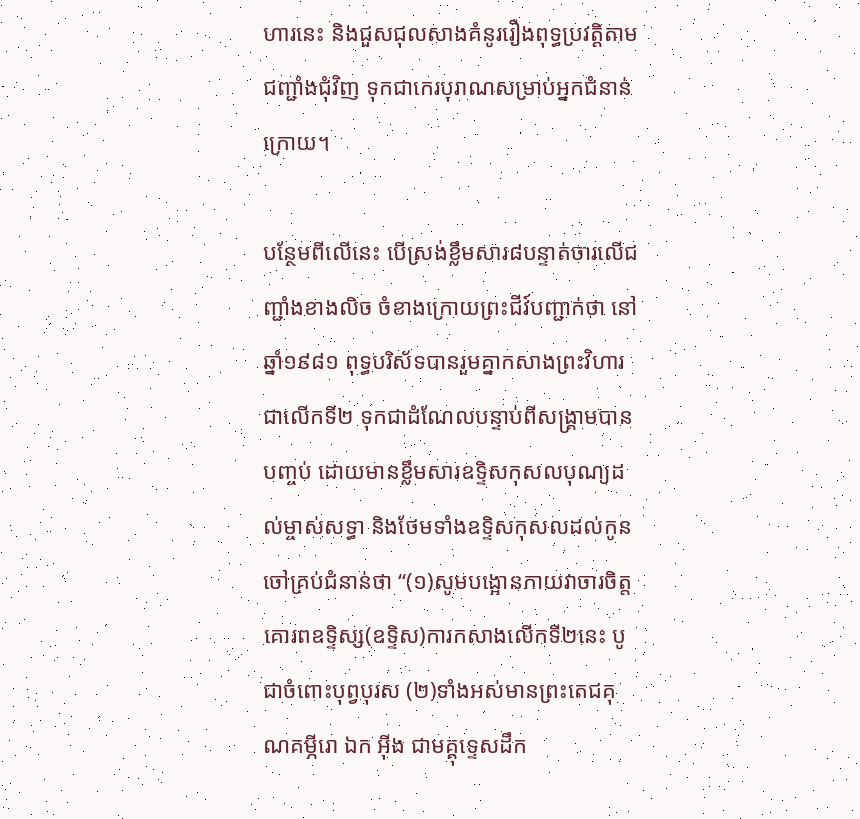ហារនេះ និងជួសជុលសាងគំនូររឿងពុទ្ធប្រវត្តិតាមជញ្ជាំងជុំវិញ ទុកជាកេរបុរាណសម្រាប់អ្នកជំនាន់ក្រោយ។

បន្ថែមពីលើនេះ បើស្រង់ខ្លឹមសារ៨បន្ទាត់ចារលើជញ្ជាំងខាងលិច ចំខាងក្រោយព្រះជីវ៍បញ្ជាក់ថា នៅឆ្នាំ១៩៨១ ពុទ្ធបរិស័ទបានរួមគ្នាកសាងព្រះវិហារជាលើកទី២ ទុកជាដំណែលបន្ទាប់ពីសង្រ្គាមបានបញ្ចប់ ដោយមានខ្លឹមសារឧទ្ទិសកុសលបុណ្យដល់ម្ចាស់សទ្ធា និងថែមទាំងឧទ្ទិសកុសលដល់កូនចៅគ្រប់ជំនាន់ថា “(១)សូមបង្អោនកាយវាចារចិត្តគោរពឧទ្ទិស្ស(ឧទ្ទិស)ការកសាងលើកទី២នេះ បូជាចំពោះបុព្វបុរស (២)ទាំងអស់មានព្រះតេជគុណគម្ភីរោ ឯក អ៊ីង ជាមគ្គុទ្ទេសដឹក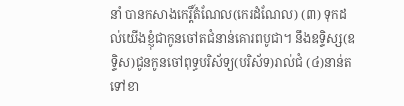នាំ បានកសាងកេរ្តិ៍តំណែល(កេរដំណែល) (៣) ទុកដល់យើងខ្ញុំជាកូនចៅតជំនាន់គោរពបូជា។ នឹងឧទ្ទិស្ស(ឧទ្ទិស)ជូនកូនចៅពុទ្ធបរិស័ទ្យ(បរិស័ទ)រាល់ជំ (៤)នាន់តទៅខា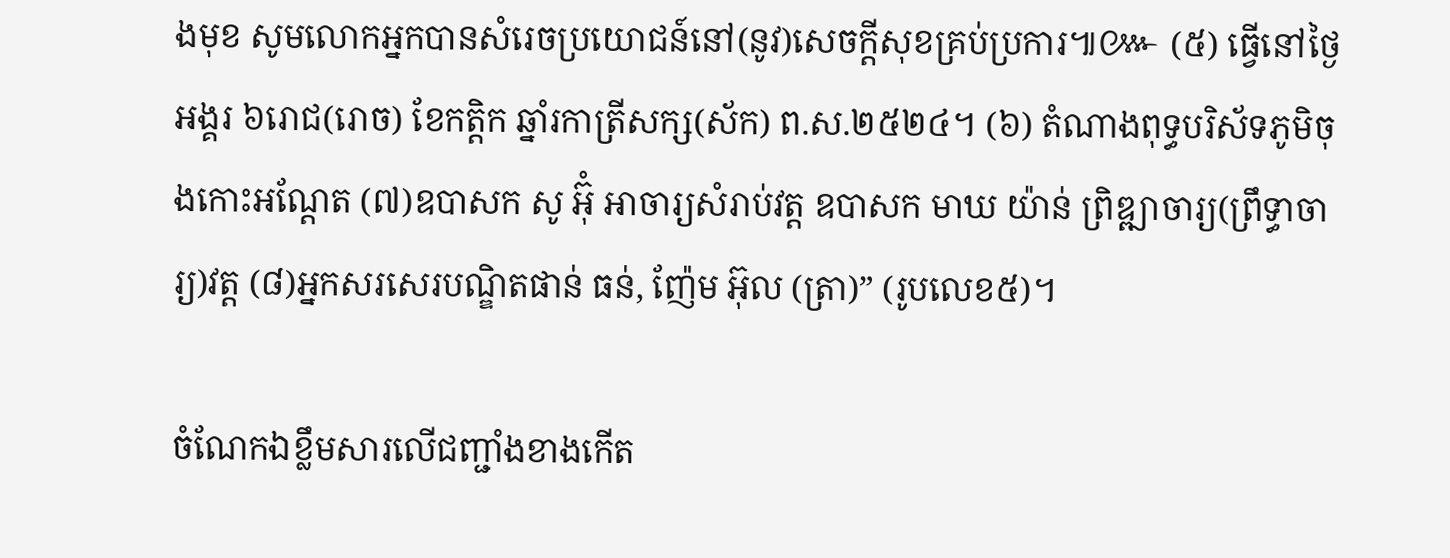ងមុខ សូមលោកអ្នកបានសំរេចប្រយោជន៍នៅ(នូវ)សេចក្តីសុខគ្រប់ប្រការ៕៚ (៥) ធ្វើនៅថ្ងៃអង្គរ ៦រោជ(រោច) ខែកត្តិក ឆ្នាំរកាត្រីសក្ស(ស័ក) ព.ស.២៥២៤។ (៦) តំណាងពុទ្ធបរិស័ទភូមិចុងកោះអណ្តែត (៧)ឧបាសក សូ អ៊ុំ អាចារ្យសំរាប់វត្ត ឧបាសក មាឃ យ៉ាន់ ព្រិឌ្ឍាចារ្យ(ព្រឹទ្ធាចារ្យ)វត្ត (៨)អ្នកសរសេរបណ្ឌិតផាន់ ធន់, ញ៉ែម អ៊ុល (ត្រា)” (រូបលេខ៥)។

ចំណែកឯខ្លឹមសារលើជញ្ជាំងខាងកើត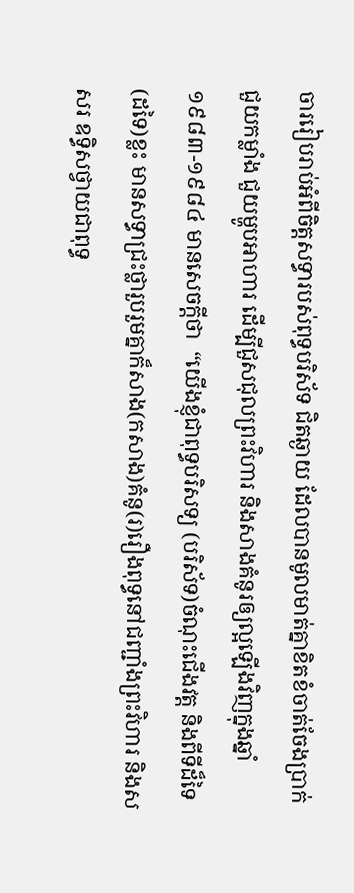ចាររៀបរាប់អំពីចិត្តសទ្ធារបស់ពុទ្ធបរិស័ទ ជិតឆ្ងាយ ដែលបានមូលមាត់គ្នាខិតខំចាត់ចែងប្រាក់ ជួយកម្លាំង ជួយម្ហូបអាហារ ដើម្បីជួសជុលព្រះវិហារ និងសាងគំនូរឲ្យល្អឡើងវិញក្នុងឆ្នាំ១៩៨៣-១៩៨៤ មានសេចក្តីថា  “យើងខ្ញុំជាពុទ្ធបរិសទ្យ (បរិស័ទ)ចំណុះជើងវត្ត និងពីទីដ៏ទៃ(ដទៃ)ខ្លះ មានសទ្ធាជ្រះថ្លារួបរួមគ្នាក៏សាង(កសាង)គំនូ(រ)រឿងពុទ្ធនៅជញ្ជាំងព្រះវិហារ និងសសរ ឧទ្ធិសថ្វាយជាពុទ្ធ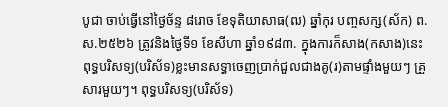បូជា ចាប់ធ្វើនៅថ្ងៃច័ន្ទ ៨រោច ខែទុតិយាសាធ(ឍ) ឆ្នាំកុរ បញ្ចសក្ស(ស័ក) ព.ស.២៥២៦ ត្រូវនិងថ្ងៃទី១ ខែសីហា ឆ្នាំ១៩៨៣. ក្នុងការក៏សាង(កសាង)នេះ ពុទ្ធបរិសទ្យ(បរិស័ទ)ខ្លះមានសទ្ធាចេញប្រាក់ជួលជាងគូ(រ)តាមផ្ទាំងមួយៗ គ្រួសារមួយៗ។ ពុទ្ធបរិសទ្យ(បរិស័ទ)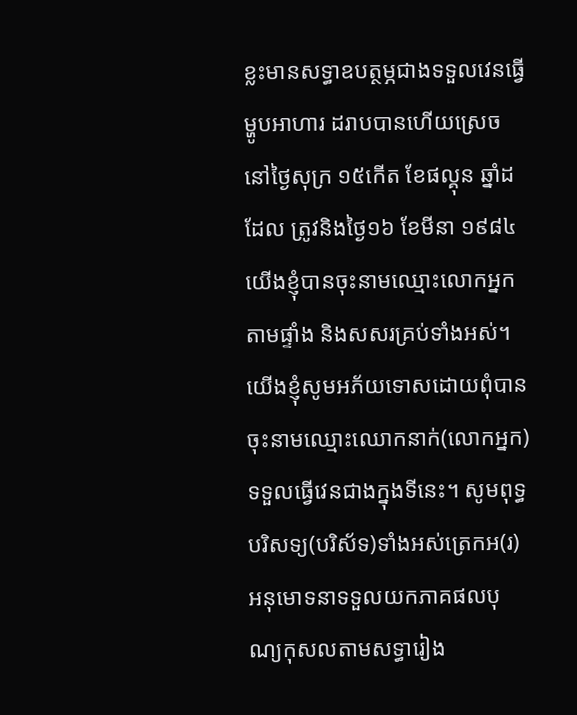ខ្លះមានសទ្ធាឧបត្ថម្ភជាងទទួលវេនធ្វើម្ហូបអាហារ ដរាបបានហើយស្រេចនៅថ្ងៃសុក្រ ១៥កើត ខែផល្គុន ឆ្នាំដដែល ត្រូវនិងថ្ងៃ១៦ ខែមីនា ១៩៨៤ យើងខ្ញុំបានចុះនាមឈ្មោះលោកអ្នកតាមផ្ទាំង និងសសរគ្រប់ទាំងអស់។ យើងខ្ញុំសូមអភ័យទោសដោយពុំបានចុះនាមឈ្មោះឈោកនាក់(លោកអ្នក)ទទួលធ្វើវេនជាងក្នុងទីនេះ។ សូមពុទ្ធបរិសទ្យ(បរិស័ទ)ទាំងអស់ត្រេកអ(រ) អនុមោទនាទទួលយកភាគផលបុណ្យកុសលតាមសទ្ធារៀង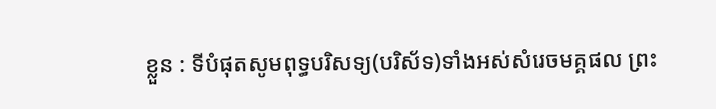ខ្លួន : ទីបំផុតសូមពុទ្ធបរិសទ្យ(បរិស័ទ)ទាំងអស់សំរេចមគ្គផល ព្រះ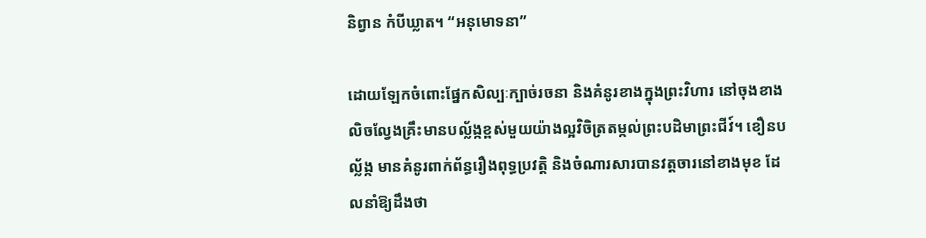និព្វាន កំបីឃ្លាត។ “អនុមោទនា”

ដោយឡែកចំពោះផ្នែកសិល្បៈក្បាច់រចនា និងគំនូរខាងក្នុងព្រះវិហារ នៅចុងខាងលិចល្វែងគ្រឹះមានបល្ល័ង្កខ្ពស់មួយយ៉ាងល្អវិចិត្រតម្កល់ព្រះបដិមាព្រះជីវ៍។ ខឿនបល្ល័ង្ក មានគំនូរពាក់ព័ន្ធរឿងពុទ្ធប្រវត្តិ និងចំណារសារបានវត្តចារនៅខាងមុខ ដែលនាំឱ្យដឹងថា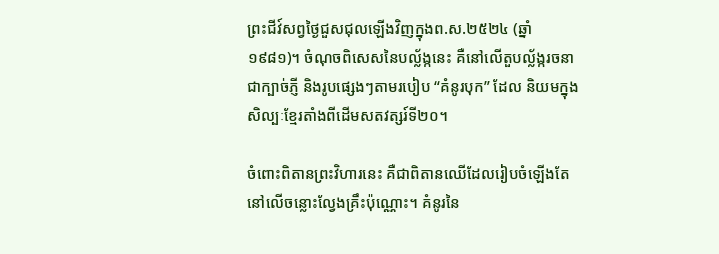ព្រះជីវ៍សព្វថ្ងៃជួសជុលឡើងវិញក្នុងព.ស.២៥២៤ (ឆ្នាំ១៩៨១)។ ចំណុចពិសេសនៃបល្ល័ង្កនេះ គឺនៅលើតួបល្ល័ង្ករចនាជាក្បាច់ភ្ញី និងរូបផ្សេងៗតាមរបៀប “គំនូរបុក” ដែល និយមក្នុងសិល្បៈខ្មែរតាំងពីដើមសតវត្សរ៍ទី២០។

ចំពោះពិតានព្រះវិហារនេះ គឺជាពិតានឈើដែលរៀបចំឡើងតែនៅលើចន្លោះល្វែងគ្រឹះប៉ុណ្ណោះ។ គំនូរនៃ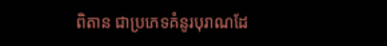ពិតាន ជាប្រភេទគំនូរបុរាណដែ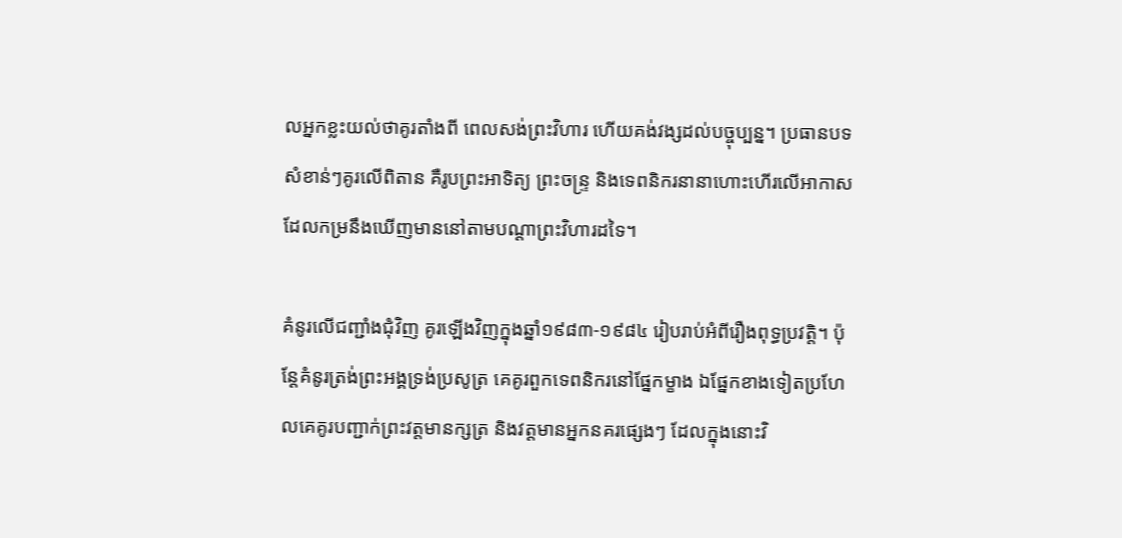លអ្នកខ្លះយល់ថាគូរតាំងពី ពេលសង់ព្រះវិហារ ហើយគង់វង្សដល់បច្ចុប្បន្ន។ ប្រធានបទសំខាន់ៗគូរលើពិតាន គឺរូបព្រះអាទិត្យ ព្រះចន្រ្ទ និងទេពនិករនានាហោះហើរលើអាកាស ដែលកម្រនឹងឃើញមាននៅតាមបណ្តាព្រះវិហារដទៃ។

គំនូរលើជញ្ជាំងជុំវិញ គូរឡើងវិញក្នុងឆ្នាំ១៩៨៣-១៩៨៤ រៀបរាប់អំពីរឿងពុទ្ធប្រវត្តិ។ ប៉ុន្តែគំនូរត្រង់ព្រះអង្គទ្រង់ប្រសូត្រ គេគូរពួកទេពនិករនៅផ្នែកម្ខាង ឯផ្នែកខាងទៀតប្រហែលគេគូរបញ្ជាក់ព្រះវត្តមានក្សត្រ និងវត្តមានអ្នកនគរផ្សេងៗ ដែលក្នុងនោះវិ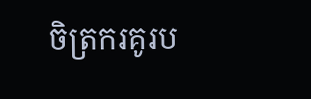ចិត្រករគូរប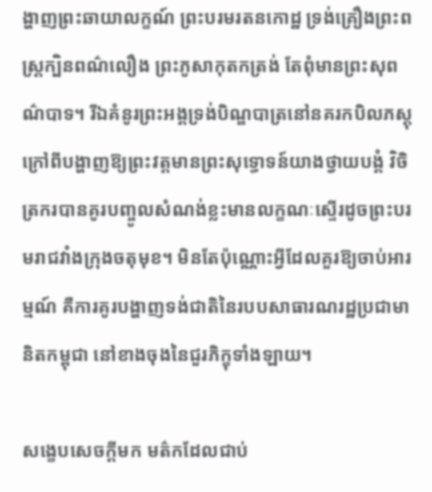ង្ហាញព្រះឆាយាលក្ខណ៍ ព្រះបរមរតនកោដ្ឋ ទ្រង់គ្រឿងព្រះពស្រ្តក្បិនពណ៌លឿង ព្រះភូសាកុតកត្រង់ តែពុំមានព្រះសុពណ៌បាទ។ រីឯគំនូរព្រះអង្គទ្រង់បិណ្ឌបាត្រនៅនគរកបិលភស្តុ ក្រៅពីបង្ហាញឱ្យព្រះវត្តមានព្រះសុទ្ធោទន៍យាងថ្វាយបង្គំ វិចិត្រករបានគូរបញ្ចូលសំណង់ខ្លះមានលក្ខណៈស្ទើរដូចព្រះបរមរាជវាំងក្រុងចតុមុខ។ មិនតែប៉ុណ្ណោះអ្វីដែលគួរឱ្យចាប់អារម្មណ៍ គឺការគូរបង្ហាញទង់ជាតិនៃរបបសាធារណរដ្ឋប្រជាមានិតកម្ពុជា នៅខាងចុងនៃជួរភិក្ខុទាំងឡាយ។

សង្ខេបសេចក្តីមក មត៌កដែលជាប់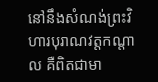នៅនឹងសំណង់ព្រះវិហារបុរាណវត្តកណ្តាល គឺពិតជាមា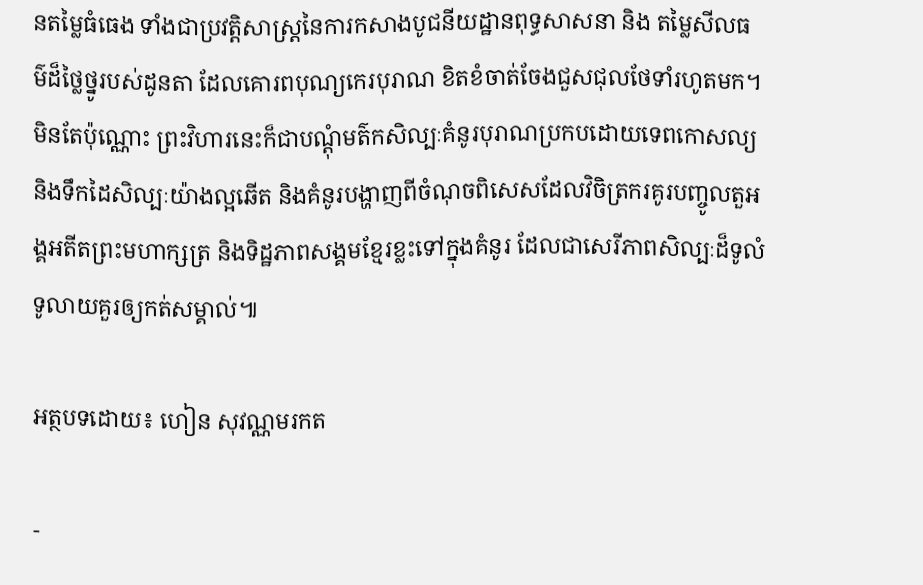នតម្លៃធំធេង ទាំងជាប្រវត្តិសាស្រ្តនៃការកសាងបូជនីយដ្ឋានពុទ្ធសាសនា និង តម្លៃសីលធម៌ដ៏ថ្លៃថ្នូរបស់ដូនតា ដែលគោរពបុណ្យកេរបុរាណ ខិតខំចាត់ចែងជួសជុលថែទាំរហូតមក។ មិនតែប៉ុណ្ណោះ ព្រះវិហារនេះក៏ជាបណ្តុំមត៌កសិល្បៈគំនូរបុរាណប្រកបដោយទេពកោសល្យ និងទឹកដៃសិល្បៈយ៉ាងល្អឆើត និងគំនូរបង្ហាញពីចំណុចពិសេសដែលវិចិត្រករគូរបញ្ចូលតួអង្គអតីតព្រះមហាក្សត្រ និងទិដ្ឋភាពសង្គមខ្មែរខ្លះទៅក្នុងគំនូរ ដែលជាសេរីភាពសិល្បៈដ៏ទូលំទូលាយគួរឲ្យកត់សម្គាល់៕

អត្ថបទដោយ៖ ហៀន សុវណ្ណមរកត

-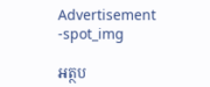Advertisement -spot_img

អត្ថប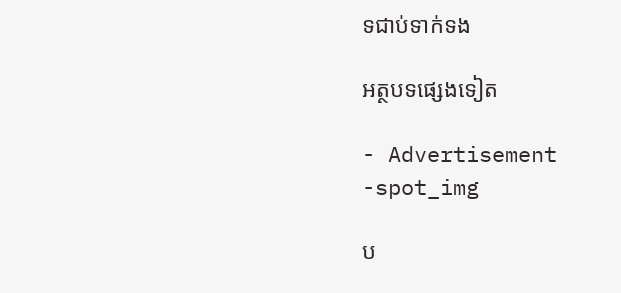ទជាប់ទាក់ទង

អត្ថបទផ្សេងទៀត

- Advertisement -spot_img

ប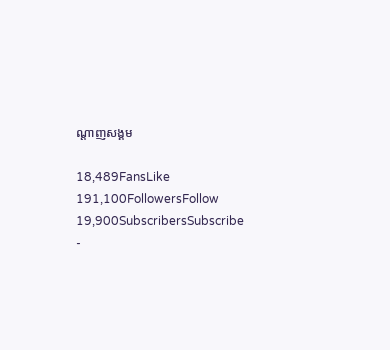ណ្ដាញសង្គម

18,489FansLike
191,100FollowersFollow
19,900SubscribersSubscribe
-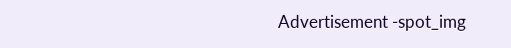Advertisement -spot_img